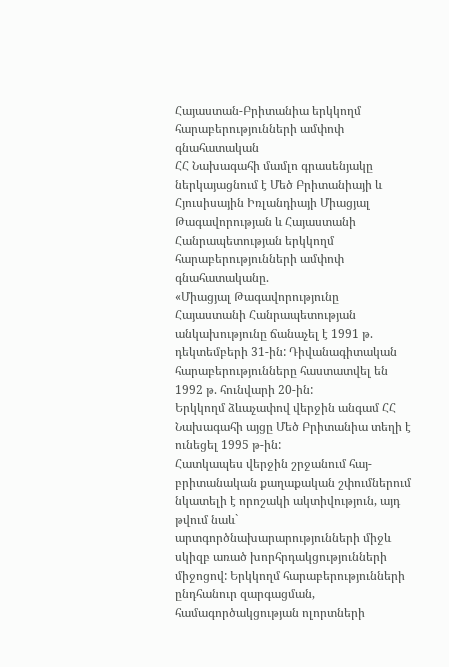Հայաստան-Բրիտանիա երկկողմ հարաբերությունների ամփոփ գնահատական
ՀՀ Նախագահի մամլո գրասենյակը ներկայացնում է Մեծ Բրիտանիայի և Հյուսիսային Իռլանդիայի Միացյալ Թագավորության և Հայաստանի Հանրապետության երկկողմ հարաբերությունների ամփոփ գնահատականը.
«Միացյալ Թագավորությունը Հայաստանի Հանրապետության անկախությունը ճանաչել է 1991 թ. դեկտեմբերի 31-ին: Դիվանագիտական հարաբերությունները հաստատվել են 1992 թ. հունվարի 20-ին:
Երկկողմ ձևաչափով վերջին անգամ ՀՀ Նախագահի այցը Մեծ Բրիտանիա տեղի է ունեցել 1995 թ-ին:
Հատկապես վերջին շրջանում հայ-բրիտանական քաղաքական շփումներում նկատելի է որոշակի ակտիվություն, այդ թվում նաև` արտգործնախարարությունների միջև սկիզբ առած խորհրդակցությունների միջոցով: Երկկողմ հարաբերությունների ընդհանուր զարգացման, համագործակցության ոլորտների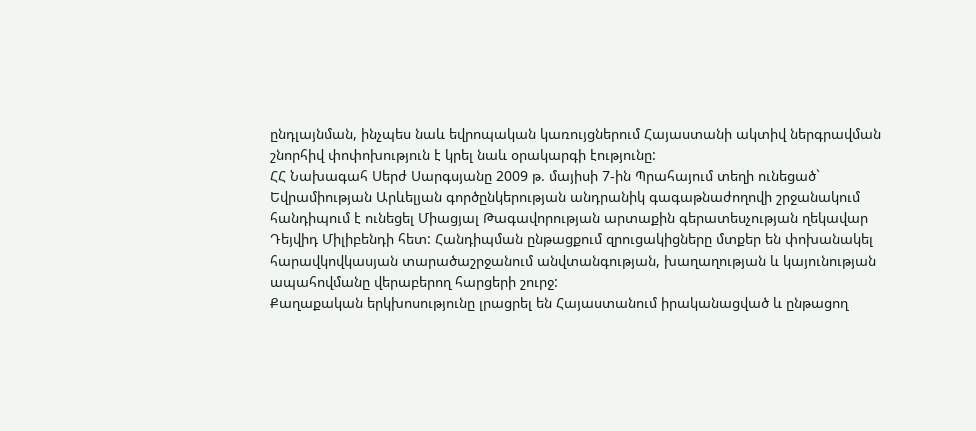ընդլայնման, ինչպես նաև եվրոպական կառույցներում Հայաստանի ակտիվ ներգրավման շնորհիվ փոփոխություն է կրել նաև օրակարգի էությունը:
ՀՀ Նախագահ Սերժ Սարգսյանը 2009 թ. մայիսի 7-ին Պրահայում տեղի ունեցած` Եվրամիության Արևելյան գործընկերության անդրանիկ գագաթնաժողովի շրջանակում հանդիպում է ունեցել Միացյալ Թագավորության արտաքին գերատեսչության ղեկավար Դեյվիդ Միլիբենդի հետ: Հանդիպման ընթացքում զրուցակիցները մտքեր են փոխանակել հարավկովկասյան տարածաշրջանում անվտանգության, խաղաղության և կայունության ապահովմանը վերաբերող հարցերի շուրջ:
Քաղաքական երկխոսությունը լրացրել են Հայաստանում իրականացված և ընթացող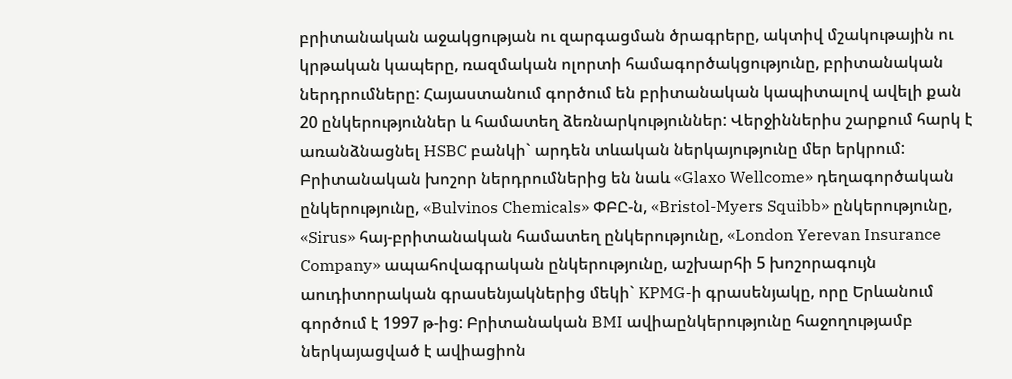բրիտանական աջակցության ու զարգացման ծրագրերը, ակտիվ մշակութային ու կրթական կապերը, ռազմական ոլորտի համագործակցությունը, բրիտանական ներդրումները: Հայաստանում գործում են բրիտանական կապիտալով ավելի քան 20 ընկերություններ և համատեղ ձեռնարկություններ: Վերջիններիս շարքում հարկ է առանձնացնել HSBC բանկի` արդեն տևական ներկայությունը մեր երկրում: Բրիտանական խոշոր ներդրումներից են նաև «Glaxo Wellcome» դեղագործական ընկերությունը, «Bulvinos Chemicals» ՓԲԸ-ն, «Bristol-Myers Squibb» ընկերությունը, «Sirus» հայ-բրիտանական համատեղ ընկերությունը, «London Yerevan Insurance Company» ապահովագրական ընկերությունը, աշխարհի 5 խոշորագույն աուդիտորական գրասենյակներից մեկի` KPMG-ի գրասենյակը, որը Երևանում գործում է 1997 թ-ից: Բրիտանական BMI ավիաընկերությունը հաջողությամբ ներկայացված է ավիացիոն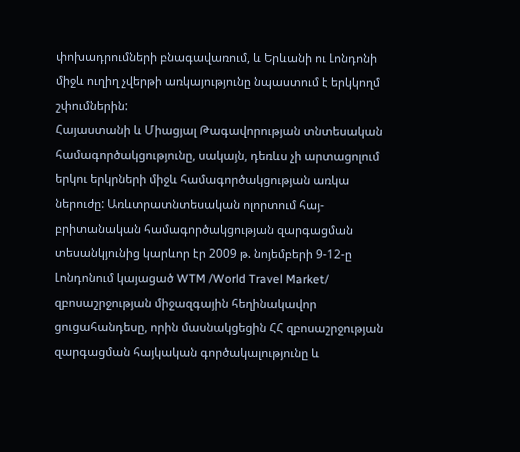փոխադրումների բնագավառում, և Երևանի ու Լոնդոնի միջև ուղիղ չվերթի առկայությունը նպաստում է երկկողմ շփումներին:
Հայաստանի և Միացյալ Թագավորության տնտեսական համագործակցությունը, սակայն, դեռևս չի արտացոլում երկու երկրների միջև համագործակցության առկա ներուժը: Առևտրատնտեսական ոլորտում հայ-բրիտանական համագործակցության զարգացման տեսանկյունից կարևոր էր 2009 թ. նոյեմբերի 9-12-ը Լոնդոնում կայացած WTM /World Travel Market/ զբոսաշրջության միջազգային հեղինակավոր ցուցահանդեսը, որին մասնակցեցին ՀՀ զբոսաշրջության զարգացման հայկական գործակալությունը և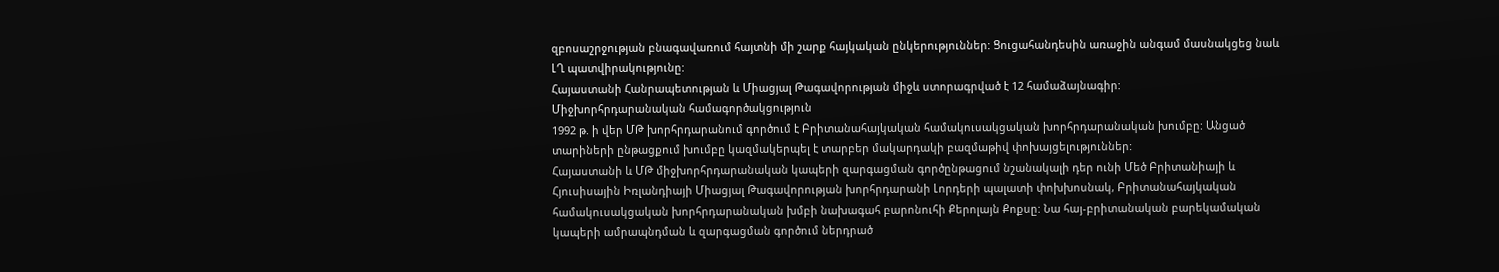զբոսաշրջության բնագավառում հայտնի մի շարք հայկական ընկերություններ: Ցուցահանդեսին առաջին անգամ մասնակցեց նաև ԼՂ պատվիրակությունը:
Հայաստանի Հանրապետության և Միացյալ Թագավորության միջև ստորագրված է 12 համաձայնագիր:
Միջխորհրդարանական համագործակցություն
1992 թ. ի վեր ՄԹ խորհրդարանում գործում է Բրիտանահայկական համակուսակցական խորհրդարանական խումբը: Անցած տարիների ընթացքում խումբը կազմակերպել է տարբեր մակարդակի բազմաթիվ փոխայցելություններ:
Հայաստանի և ՄԹ միջխորհրդարանական կապերի զարգացման գործընթացում նշանակալի դեր ունի Մեծ Բրիտանիայի և Հյուսիսային Իռլանդիայի Միացյալ Թագավորության խորհրդարանի Լորդերի պալատի փոխխոսնակ, Բրիտանահայկական համակուսակցական խորհրդարանական խմբի նախագահ բարոնուհի Քերոլայն Քոքսը: Նա հայ-բրիտանական բարեկամական կապերի ամրապնդման և զարգացման գործում ներդրած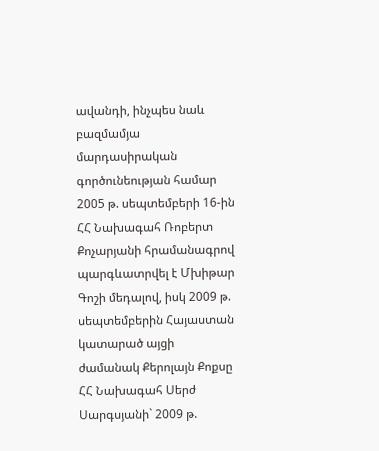ավանդի, ինչպես նաև բազմամյա մարդասիրական գործունեության համար 2005 թ. սեպտեմբերի 16-ին ՀՀ Նախագահ Ռոբերտ Քոչարյանի հրամանագրով պարգևատրվել է Մխիթար Գոշի մեդալով, իսկ 2009 թ. սեպտեմբերին Հայաստան կատարած այցի ժամանակ Քերոլայն Քոքսը ՀՀ Նախագահ Սերժ Սարգսյանի` 2009 թ.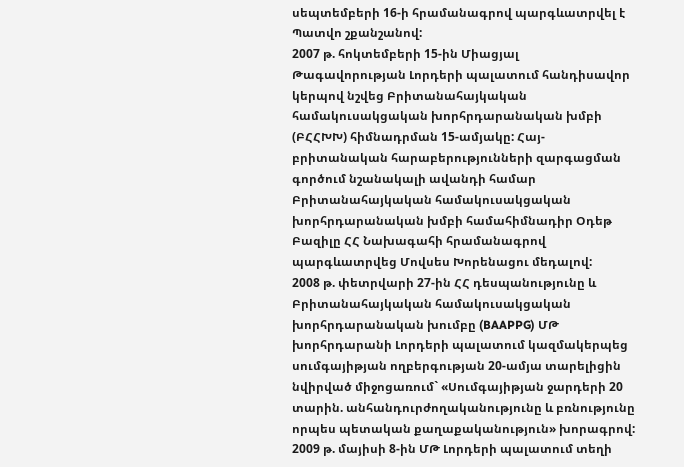սեպտեմբերի 16-ի հրամանագրով պարգևատրվել է Պատվո շքանշանով:
2007 թ. հոկտեմբերի 15-ին Միացյալ Թագավորության Լորդերի պալատում հանդիսավոր կերպով նշվեց Բրիտանահայկական համակուսակցական խորհրդարանական խմբի (ԲՀՀԽԽ) հիմնադրման 15-ամյակը: Հայ-բրիտանական հարաբերությունների զարգացման գործում նշանակալի ավանդի համար Բրիտանահայկական համակուսակցական խորհրդարանական խմբի համահիմնադիր Օդեթ Բազիլը ՀՀ Նախագահի հրամանագրով պարգևատրվեց Մովսես Խորենացու մեդալով:
2008 թ. փետրվարի 27-ին ՀՀ դեսպանությունը և Բրիտանահայկական համակուսակցական խորհրդարանական խումբը (BAAPPG) ՄԹ խորհրդարանի Լորդերի պալատում կազմակերպեց սումգայիթյան ողբերգության 20-ամյա տարելիցին նվիրված միջոցառում` «Սումգայիթյան ջարդերի 20 տարին. անհանդուրժողականությունը և բռնությունը որպես պետական քաղաքականություն» խորագրով:
2009 թ. մայիսի 8-ին ՄԹ Լորդերի պալատում տեղի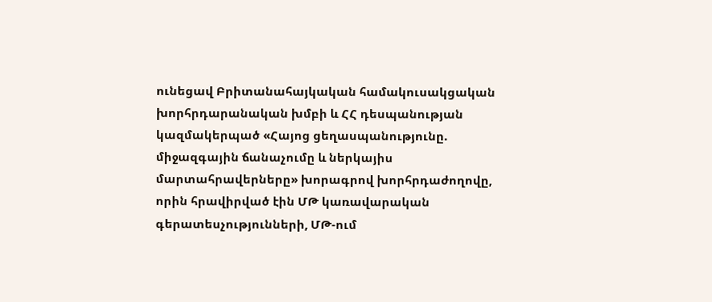ունեցավ Բրիտանահայկական համակուսակցական խորհրդարանական խմբի և ՀՀ դեսպանության կազմակերպած «Հայոց ցեղասպանությունը. միջազգային ճանաչումը և ներկայիս մարտահրավերները» խորագրով խորհրդաժողովը, որին հրավիրված էին ՄԹ կառավարական գերատեսչությունների, ՄԹ-ում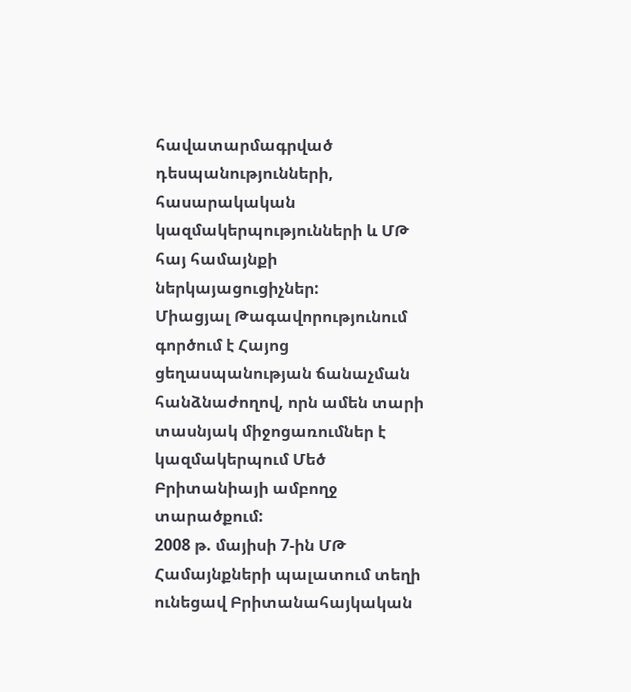հավատարմագրված դեսպանությունների, հասարակական կազմակերպությունների և ՄԹ հայ համայնքի ներկայացուցիչներ:
Միացյալ Թագավորությունում գործում է Հայոց ցեղասպանության ճանաչման հանձնաժողով, որն ամեն տարի տասնյակ միջոցառումներ է կազմակերպում Մեծ Բրիտանիայի ամբողջ տարածքում:
2008 թ. մայիսի 7-ին ՄԹ Համայնքների պալատում տեղի ունեցավ Բրիտանահայկական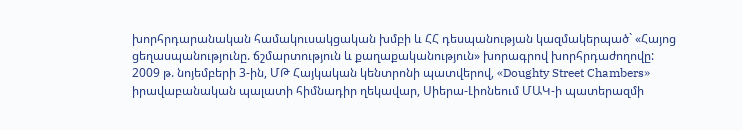խորհրդարանական համակուսակցական խմբի և ՀՀ դեսպանության կազմակերպած` «Հայոց ցեղասպանությունը. ճշմարտություն և քաղաքականություն» խորագրով խորհրդաժողովը:
2009 թ. նոյեմբերի 3-ին, ՄԹ Հայկական կենտրոնի պատվերով, «Doughty Street Chambers» իրավաբանական պալատի հիմնադիր ղեկավար, Սիերա-Լիոնեում ՄԱԿ-ի պատերազմի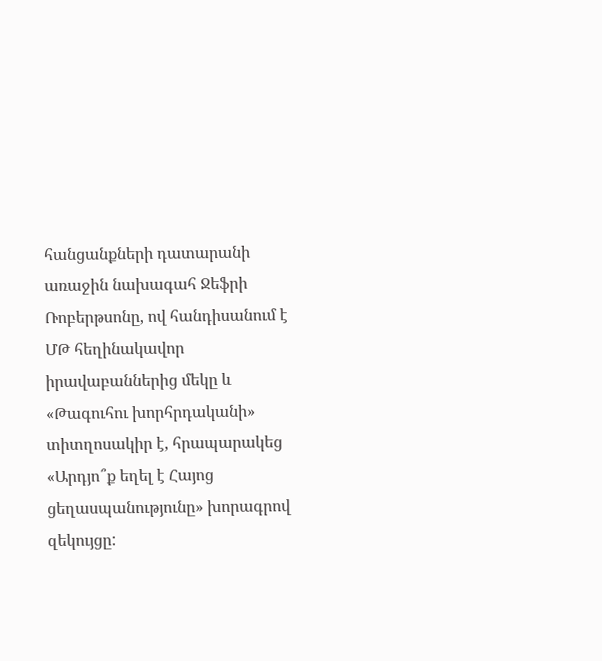հանցանքների դատարանի առաջին նախագահ Ջեֆրի Ռոբերթսոնը, ով հանդիսանում է ՄԹ հեղինակավոր իրավաբաններից մեկը և «Թագուհու խորհրդականի» տիտղոսակիր է, հրապարակեց «Արդյո՞ք եղել է Հայոց ցեղասպանությունը» խորագրով զեկույցը: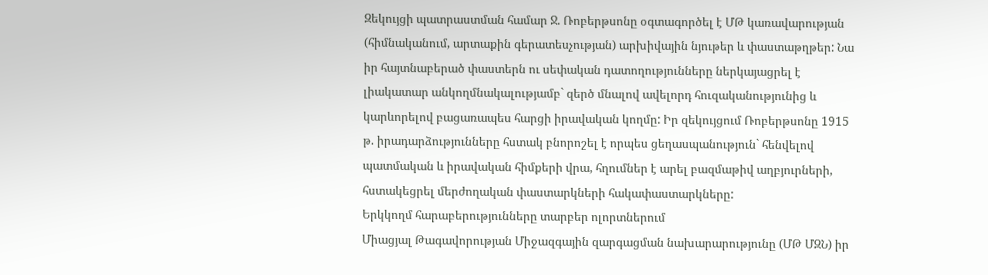Զեկույցի պատրաստման համար Ջ. Ռոբերթսոնը օգտագործել է ՄԹ կառավարության (հիմնականում, արտաքին գերատեսչության) արխիվային նյութեր և փաստաթղթեր: Նա իր հայտնաբերած փաստերն ու սեփական դատողությունները ներկայացրել է լիակատար անկողմնակալությամբ` զերծ մնալով ավելորդ հուզականությունից և կարևորելով բացառապես հարցի իրավական կողմը: Իր զեկույցում Ռոբերթսոնը 1915 թ. իրադարձությունները հստակ բնորոշել է որպես ցեղասպանություն` հենվելով պատմական և իրավական հիմքերի վրա, հղումներ է արել բազմաթիվ աղբյուրների, հստակեցրել մերժողական փաստարկների հակափաստարկները:
Երկկողմ հարաբերությունները տարբեր ոլորտներում
Միացյալ Թագավորության Միջազգային զարգացման նախարարությունը (ՄԹ ՄԶՆ) իր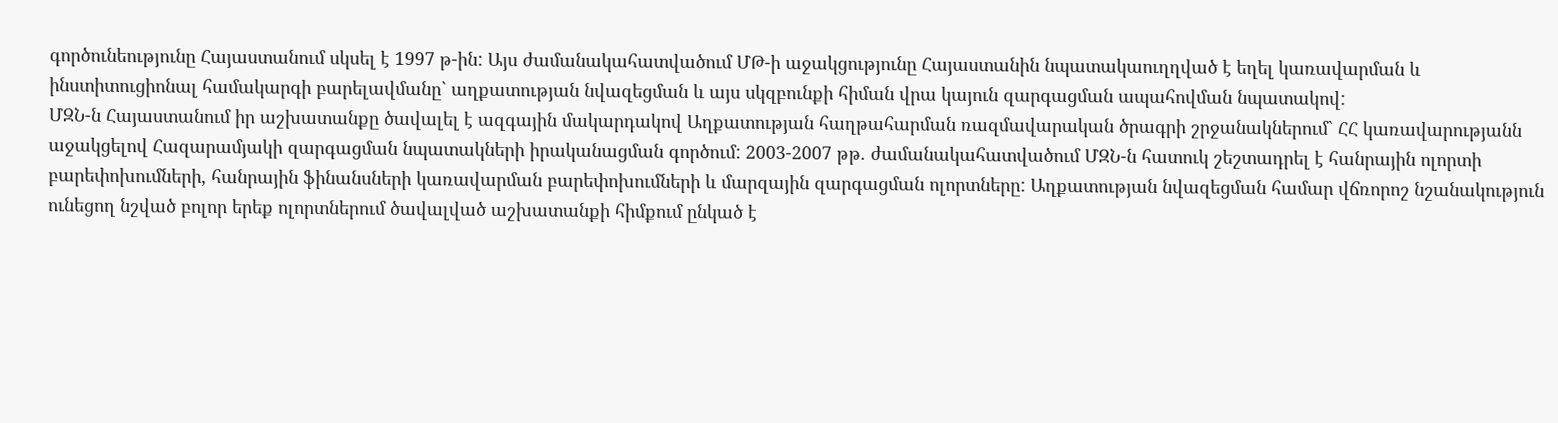գործունեությունը Հայաստանում սկսել է 1997 թ-ին: Այս ժամանակահատվածում ՄԹ-ի աջակցությունը Հայաստանին նպատակաուղղված է եղել կառավարման և ինստիտուցիոնալ համակարգի բարելավմանը` աղքատության նվազեցման և այս սկզբունքի հիման վրա կայուն զարգացման ապահովման նպատակով:
ՄԶՆ-ն Հայաստանում իր աշխատանքը ծավալել է ազգային մակարդակով Աղքատության հաղթահարման ռազմավարական ծրագրի շրջանակներում` ՀՀ կառավարությանն աջակցելով Հազարամյակի զարգացման նպատակների իրականացման գործում: 2003-2007 թթ. ժամանակահատվածում ՄԶՆ-ն հատուկ շեշտադրել է հանրային ոլորտի բարեփոխումների, հանրային ֆինանսների կառավարման բարեփոխումների և մարզային զարգացման ոլորտները: Աղքատության նվազեցման համար վճռորոշ նշանակություն ունեցող նշված բոլոր երեք ոլորտներում ծավալված աշխատանքի հիմքում ընկած է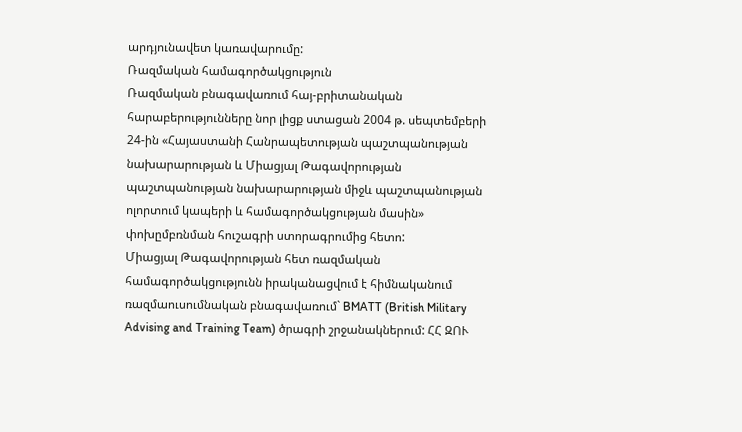արդյունավետ կառավարումը:
Ռազմական համագործակցություն
Ռազմական բնագավառում հայ-բրիտանական հարաբերությունները նոր լիցք ստացան 2004 թ. սեպտեմբերի 24-ին «Հայաստանի Հանրապետության պաշտպանության նախարարության և Միացյալ Թագավորության պաշտպանության նախարարության միջև պաշտպանության ոլորտում կապերի և համագործակցության մասին» փոխըմբռնման հուշագրի ստորագրումից հետո:
Միացյալ Թագավորության հետ ռազմական համագործակցությունն իրականացվում է հիմնականում ռազմաուսումնական բնագավառում` BMATT (British Military Advising and Training Team) ծրագրի շրջանակներում: ՀՀ ԶՈՒ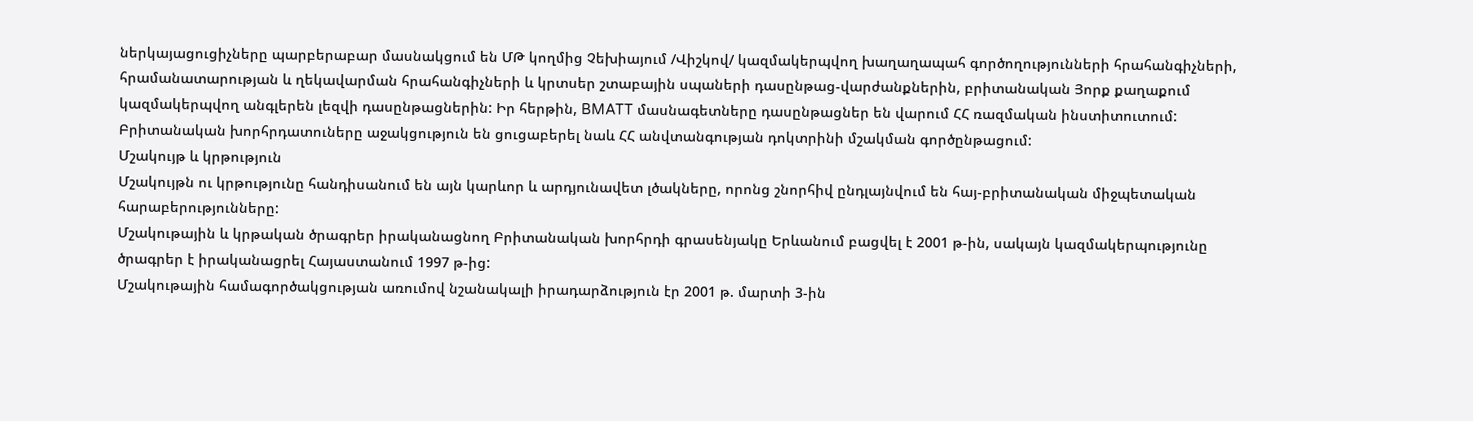ներկայացուցիչները պարբերաբար մասնակցում են ՄԹ կողմից Չեխիայում /Վիշկով/ կազմակերպվող խաղաղապահ գործողությունների հրահանգիչների, հրամանատարության և ղեկավարման հրահանգիչների և կրտսեր շտաբային սպաների դասընթաց-վարժանքներին, բրիտանական Յորք քաղաքում կազմակերպվող անգլերեն լեզվի դասընթացներին: Իր հերթին, BMATT մասնագետները դասընթացներ են վարում ՀՀ ռազմական ինստիտուտում:
Բրիտանական խորհրդատուները աջակցություն են ցուցաբերել նաև ՀՀ անվտանգության դոկտրինի մշակման գործընթացում:
Մշակույթ և կրթություն
Մշակույթն ու կրթությունը հանդիսանում են այն կարևոր և արդյունավետ լծակները, որոնց շնորհիվ ընդլայնվում են հայ-բրիտանական միջպետական հարաբերությունները:
Մշակութային և կրթական ծրագրեր իրականացնող Բրիտանական խորհրդի գրասենյակը Երևանում բացվել է 2001 թ-ին, սակայն կազմակերպությունը ծրագրեր է իրականացրել Հայաստանում 1997 թ-ից:
Մշակութային համագործակցության առումով նշանակալի իրադարձություն էր 2001 թ. մարտի 3-ին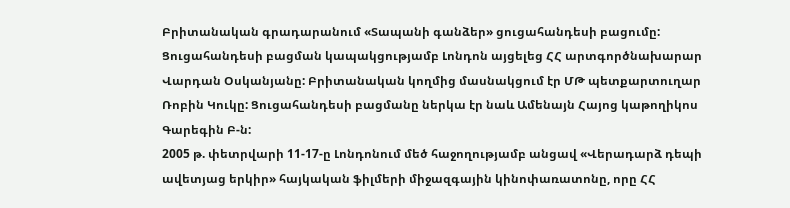Բրիտանական գրադարանում «Տապանի գանձեր» ցուցահանդեսի բացումը: Ցուցահանդեսի բացման կապակցությամբ Լոնդոն այցելեց ՀՀ արտգործնախարար Վարդան Օսկանյանը: Բրիտանական կողմից մասնակցում էր ՄԹ պետքարտուղար Ռոբին Կուկը: Ցուցահանդեսի բացմանը ներկա էր նաև Ամենայն Հայոց կաթողիկոս Գարեգին Բ-ն:
2005 թ. փետրվարի 11-17-ը Լոնդոնում մեծ հաջողությամբ անցավ «Վերադարձ դեպի ավետյաց երկիր» հայկական ֆիլմերի միջազգային կինոփառատոնը, որը ՀՀ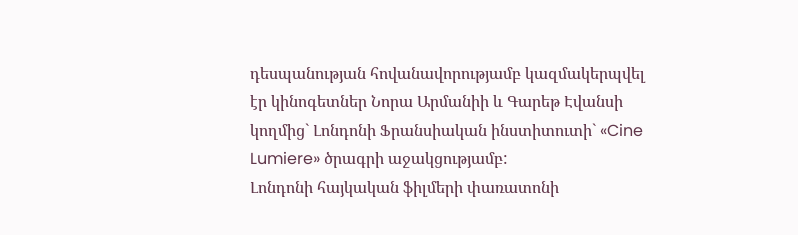դեսպանության հովանավորությամբ կազմակերպվել էր կինոգետներ Նորա Արմանիի և Գարեթ Էվանսի կողմից` Լոնդոնի Ֆրանսիական ինստիտուտի` «Cine Lumiere» ծրագրի աջակցությամբ:
Լոնդոնի հայկական ֆիլմերի փառատոնի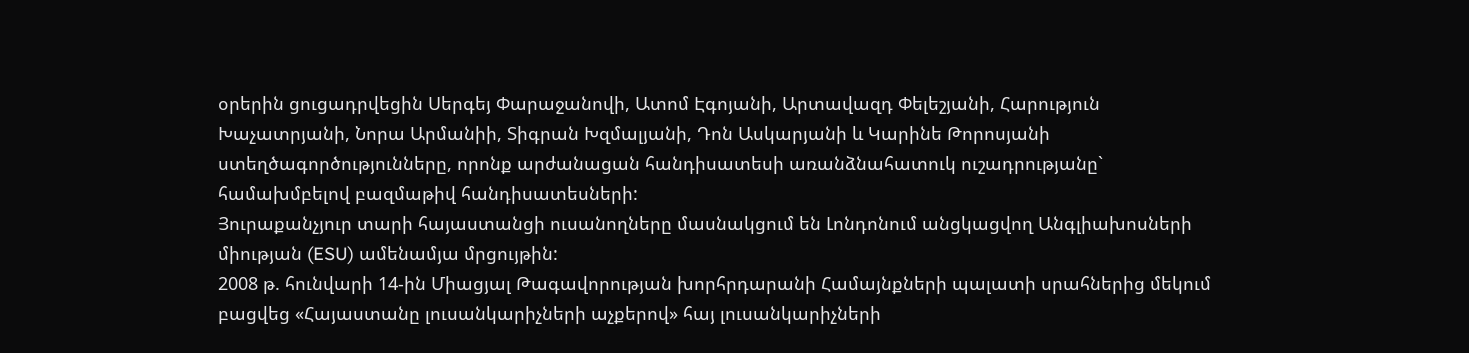օրերին ցուցադրվեցին Սերգեյ Փարաջանովի, Ատոմ Էգոյանի, Արտավազդ Փելեշյանի, Հարություն Խաչատրյանի, Նորա Արմանիի, Տիգրան Խզմալյանի, Դոն Ասկարյանի և Կարինե Թորոսյանի ստեղծագործությունները, որոնք արժանացան հանդիսատեսի առանձնահատուկ ուշադրությանը` համախմբելով բազմաթիվ հանդիսատեսների:
Յուրաքանչյուր տարի հայաստանցի ուսանողները մասնակցում են Լոնդոնում անցկացվող Անգլիախոսների միության (ESU) ամենամյա մրցույթին:
2008 թ. հունվարի 14-ին Միացյալ Թագավորության խորհրդարանի Համայնքների պալատի սրահներից մեկում բացվեց «Հայաստանը լուսանկարիչների աչքերով» հայ լուսանկարիչների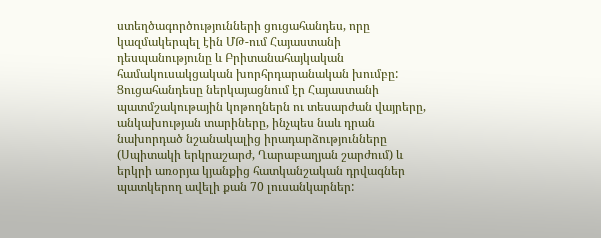ստեղծագործությունների ցուցահանդես, որը կազմակերպել էին ՄԹ-ում Հայաստանի դեսպանությունը և Բրիտանահայկական համակուսակցական խորհրդարանական խումբը: Ցուցահանդեսը ներկայացնում էր Հայաստանի պատմշակութային կոթողներն ու տեսարժան վայրերը, անկախության տարիները, ինչպես նաև դրան նախորդած նշանակալից իրադարձությունները (Սպիտակի երկրաշարժ, Ղարաբաղյան շարժում) և երկրի առօրյա կյանքից հատկանշական դրվագներ պատկերող ավելի քան 70 լուսանկարներ: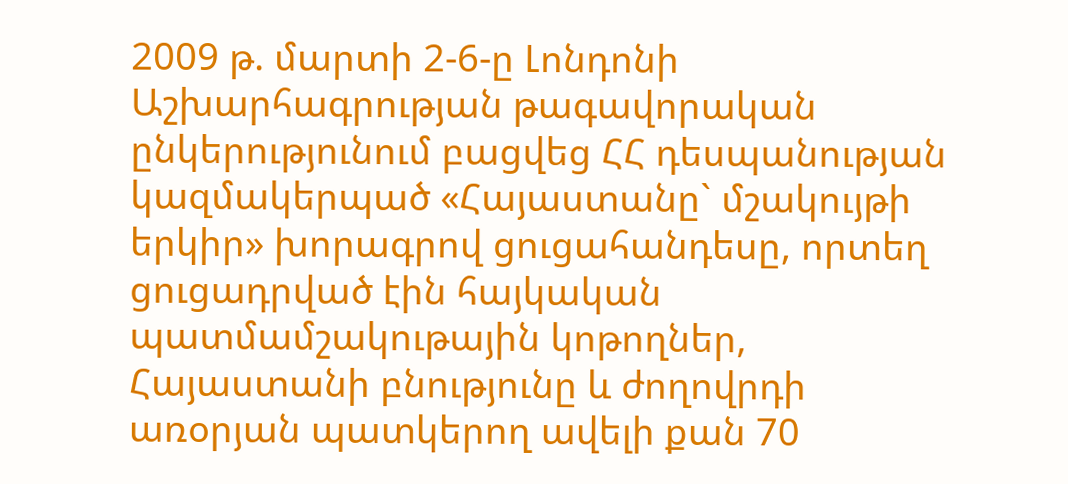2009 թ. մարտի 2-6-ը Լոնդոնի Աշխարհագրության թագավորական ընկերությունում բացվեց ՀՀ դեսպանության կազմակերպած «Հայաստանը` մշակույթի երկիր» խորագրով ցուցահանդեսը, որտեղ ցուցադրված էին հայկական պատմամշակութային կոթողներ, Հայաստանի բնությունը և ժողովրդի առօրյան պատկերող ավելի քան 70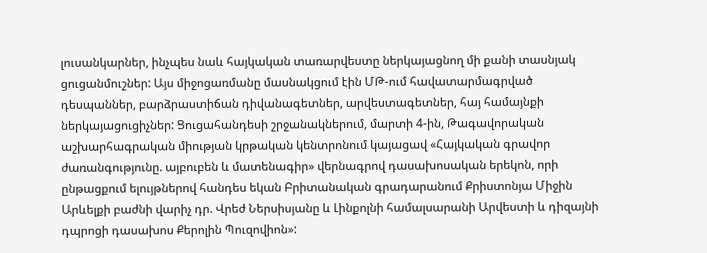լուսանկարներ, ինչպես նաև հայկական տառարվեստը ներկայացնող մի քանի տասնյակ ցուցանմուշներ: Այս միջոցառմանը մասնակցում էին ՄԹ-ում հավատարմագրված դեսպաններ, բարձրաստիճան դիվանագետներ, արվեստագետներ, հայ համայնքի ներկայացուցիչներ: Ցուցահանդեսի շրջանակներում, մարտի 4-ին, Թագավորական աշխարհագրական միության կրթական կենտրոնում կայացավ «Հայկական գրավոր ժառանգությունը. այբուբեն և մատենագիր» վերնագրով դասախոսական երեկոն, որի ընթացքում ելույթներով հանդես եկան Բրիտանական գրադարանում Քրիստոնյա Միջին Արևելքի բաժնի վարիչ դր. Վրեժ Ներսիսյանը և Լինքոլնի համալսարանի Արվեստի և դիզայնի դպրոցի դասախոս Քերոլին Պուզովիոն»: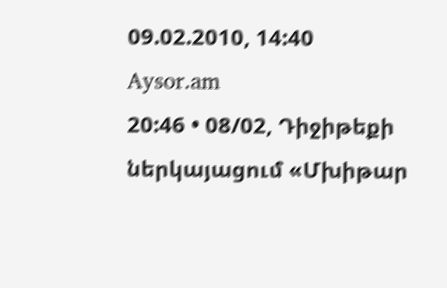09.02.2010, 14:40
Aysor.am
20:46 • 08/02, Դիջիթեքի ներկայացում «Մխիթար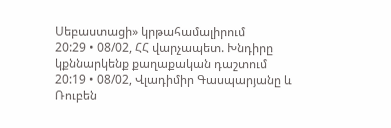Սեբաստացի» կրթահամալիրում
20:29 • 08/02, ՀՀ վարչապետ. Խնդիրը կքննարկենք քաղաքական դաշտում
20:19 • 08/02, Վլադիմիր Գասպարյանը և Ռուբեն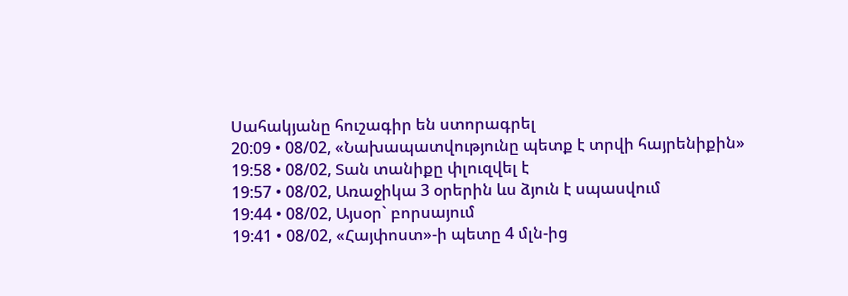Սահակյանը հուշագիր են ստորագրել
20:09 • 08/02, «Նախապատվությունը պետք է տրվի հայրենիքին»
19:58 • 08/02, Տան տանիքը փլուզվել է
19:57 • 08/02, Առաջիկա 3 օրերին ևս ձյուն է սպասվում
19:44 • 08/02, Այսօր` բորսայում
19:41 • 08/02, «Հայփոստ»-ի պետը 4 մլն-ից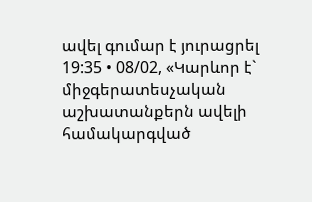ավել գումար է յուրացրել
19:35 • 08/02, «Կարևոր է` միջգերատեսչական աշխատանքերն ավելի համակարգված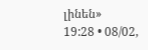լինեն»
19:28 • 08/02,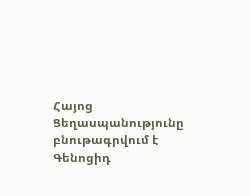Հայոց Ցեղասպանությունը բնութագրվում է Գենոցիդ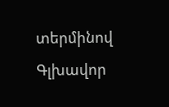տերմինով
Գլխավոր